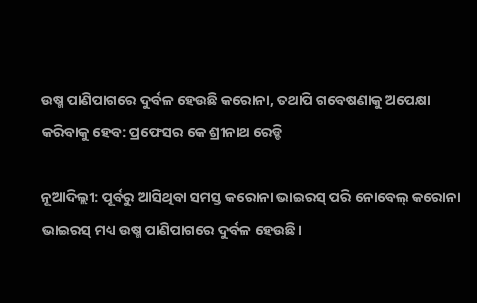ଉଷ୍ମ ପାଣିପାଗରେ ଦୁର୍ବଳ ହେଉଛି କରୋନା, ତଥାପି ଗବେଷଣାକୁ ଅପେକ୍ଷା କରିବାକୁ ହେବ: ପ୍ରଫେସର କେ ଶ୍ରୀନାଥ ରେଡ୍ଡି

ନୂଆଦିଲ୍ଲୀ: ପୂର୍ବରୁ ଆସିଥିବା ସମସ୍ତ କରୋନା ଭାଇରସ୍‌ ପରି ନୋବେଲ୍‌ କରୋନା ଭାଇରସ୍‌ ମଧ୍ୟ ଉଷ୍ମ ପାଣିପାଗରେ ଦୁର୍ବଳ ହେଉଛି।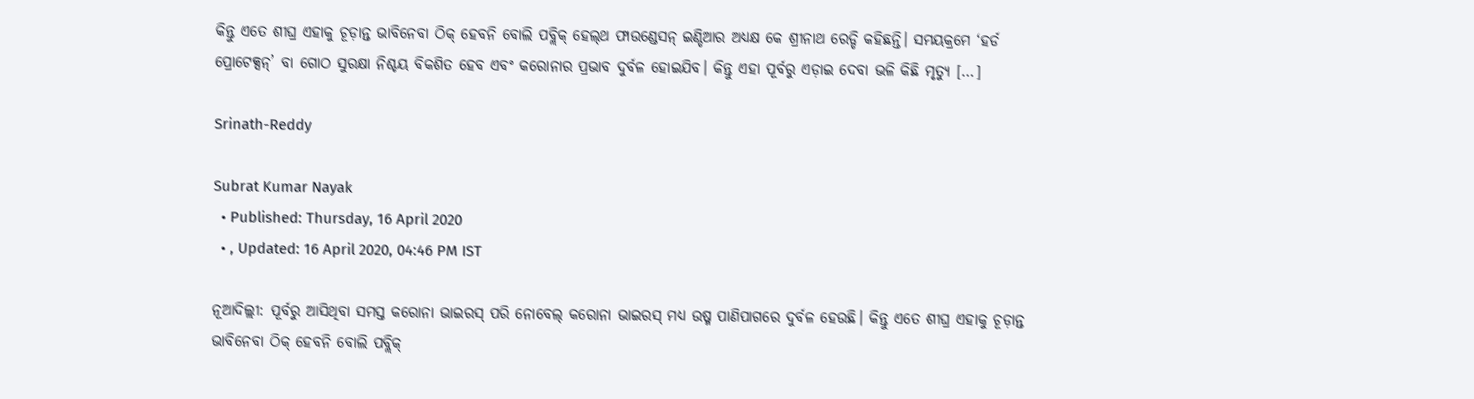କିନ୍ତୁ ଏତେ ଶୀଘ୍ର ଏହାକୁ ଚୂଡ଼ାନ୍ତ ଭାବିନେବା ଠିକ୍‌ ହେବନି ବୋଲି ପବ୍ଲିକ୍‌ ହେଲ୍‌ଥ ଫାଉଣ୍ଡେସନ୍‌ ଇଣ୍ଡିଆର ଅଧ୍ୟକ୍ଷ କେ ଶ୍ରୀନାଥ ରେଡ୍ଡି କହିଛନ୍ତି। ସମୟକ୍ରମେ ‘ହର୍ଡ ପ୍ରୋଟେକ୍ସନ୍‌’ ବା ଗୋଠ ସୁରକ୍ଷା ନିଶ୍ଚୟ ବିକଶିତ ହେବ ଏବଂ କରୋନାର ପ୍ରଭାବ ଦୁର୍ବଳ ହୋଇଯିବ। କିନ୍ତୁ ଏହା ପୂର୍ବରୁ ଏଡ଼ାଇ ଦେବା ଭଳି କିଛି ମୃତ୍ୟୁ […]

Srinath-Reddy

Subrat Kumar Nayak
  • Published: Thursday, 16 April 2020
  • , Updated: 16 April 2020, 04:46 PM IST

ନୂଆଦିଲ୍ଲୀ: ପୂର୍ବରୁ ଆସିଥିବା ସମସ୍ତ କରୋନା ଭାଇରସ୍‌ ପରି ନୋବେଲ୍‌ କରୋନା ଭାଇରସ୍‌ ମଧ୍ୟ ଉଷ୍ମ ପାଣିପାଗରେ ଦୁର୍ବଳ ହେଉଛି। କିନ୍ତୁ ଏତେ ଶୀଘ୍ର ଏହାକୁ ଚୂଡ଼ାନ୍ତ ଭାବିନେବା ଠିକ୍‌ ହେବନି ବୋଲି ପବ୍ଲିକ୍‌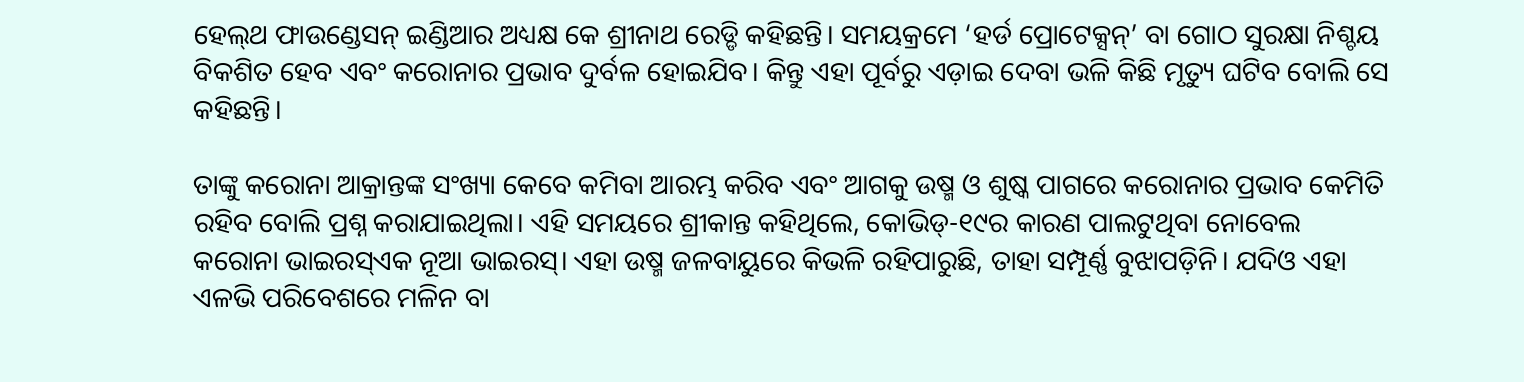ହେଲ୍‌ଥ ଫାଉଣ୍ଡେସନ୍‌ ଇଣ୍ଡିଆର ଅଧ୍ୟକ୍ଷ କେ ଶ୍ରୀନାଥ ରେଡ୍ଡି କହିଛନ୍ତି। ସମୟକ୍ରମେ ‘ହର୍ଡ ପ୍ରୋଟେକ୍ସନ୍‌’ ବା ଗୋଠ ସୁରକ୍ଷା ନିଶ୍ଚୟ ବିକଶିତ ହେବ ଏବଂ କରୋନାର ପ୍ରଭାବ ଦୁର୍ବଳ ହୋଇଯିବ। କିନ୍ତୁ ଏହା ପୂର୍ବରୁ ଏଡ଼ାଇ ଦେବା ଭଳି କିଛି ମୃତ୍ୟୁ ଘଟିବ ବୋଲି ସେ କହିଛନ୍ତି।

ତାଙ୍କୁ କରୋନା ଆକ୍ରାନ୍ତଙ୍କ ସଂଖ୍ୟା କେବେ କମିବା ଆରମ୍ଭ କରିବ ଏବଂ ଆଗକୁ ଉଷ୍ମ ଓ ଶୁଷ୍କ ପାଗରେ କରୋନାର ପ୍ରଭାବ କେମିତି ରହିବ ବୋଲି ପ୍ରଶ୍ନ କରାଯାଇଥିଲା। ଏହି ସମୟରେ ଶ୍ରୀକାନ୍ତ କହିଥିଲେ, କୋଭିଡ୍‌-୧୯ର କାରଣ ପାଲଟୁଥିବା ନୋବେଲ କରୋନା ଭାଇରସ୍‌ଏକ ନୂଆ ଭାଇରସ୍‌। ଏହା ଉଷ୍ମ ଜଳବାୟୁରେ କିଭଳି ରହିପାରୁଛି, ତାହା ସମ୍ପୂର୍ଣ୍ଣ ବୁଝାପଡ଼ିନି। ଯଦିଓ ଏହା ଏଳଭି ପରିବେଶରେ ମଳିନ ବା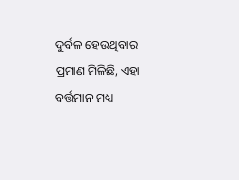ଦୁର୍ବଳ ହେଉଥିବାର ପ୍ରମାଣ ମିଳିଛି, ଏହା ବର୍ତ୍ତମାନ ମଧ୍ୟ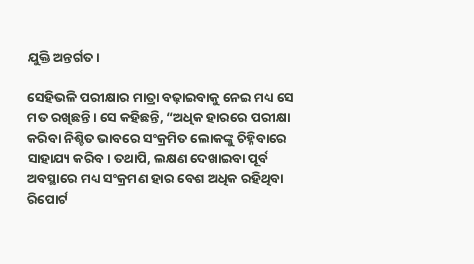ଯୁକ୍ତି ଅନ୍ତର୍ଗତ।

ସେହିଭଳି ପରୀକ୍ଷାର ମାତ୍ରା ବଢ଼ାଇବାକୁ ନେଇ ମଧ୍ୟ ସେ ମତ ରଖିଛନ୍ତି। ସେ କହିଛନ୍ତି, “ଅଧିକ ହାରରେ ପରୀକ୍ଷା କରିବା ନିଶ୍ଚିତ ଭାବରେ ସଂକ୍ରମିତ ଲୋକଙ୍କୁ ଚିହ୍ନିବାରେ ସାହାଯ୍ୟ କରିବ। ତଥାପି, ଲକ୍ଷଣ ଦେଖାଇବା ପୂର୍ବ ଅବସ୍ଥାରେ ମଧ୍ୟ ସଂକ୍ରମଣ ହାର ବେଶ ଅଧିକ ରହିଥିବା ରିପୋର୍ଟ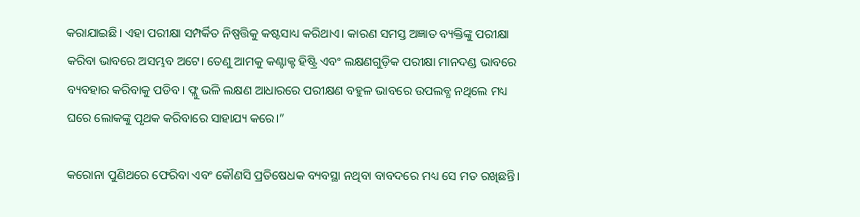କରାଯାଇଛି। ଏହା ପରୀକ୍ଷା ସମ୍ପର୍କିତ ନିଷ୍ପତ୍ତିକୁ କଷ୍ଟସାଧ୍ୟ କରିଥାଏ। କାରଣ ସମସ୍ତ ଅଜ୍ଞାତ ବ୍ୟକ୍ତିଙ୍କୁ ପରୀକ୍ଷା କରିବା ଭାବରେ ଅସମ୍ଭବ ଅଟେ। ତେଣୁ ଆମକୁ କଣ୍ଟାକ୍ଟ ହିଷ୍ଟ୍ରି ଏବଂ ଲକ୍ଷଣଗୁଡ଼ିକ ପରୀକ୍ଷା ମାନଦଣ୍ଡ ଭାବରେ ବ୍ୟବହାର କରିବାକୁ ପଡିବ। ଫ୍ଲୁ ଭଳି ଲକ୍ଷଣ ଆଧାରରେ ପରୀକ୍ଷଣ ବହୁଳ ଭାବରେ ଉପଲବ୍ଧ ନଥିଲେ ମଧ୍ୟ ଘରେ ଲୋକଙ୍କୁ ପୃଥକ କରିବାରେ ସାହାଯ୍ୟ କରେ।”

କରୋନା ପୁଣିଥରେ ଫେରିବା ଏବଂ କୌଣସି ପ୍ରତିଷେଧକ ବ୍ୟବସ୍ଥା ନଥିବା ବାବଦରେ ମଧ୍ୟ ସେ ମତ ରଖିଛନ୍ତି।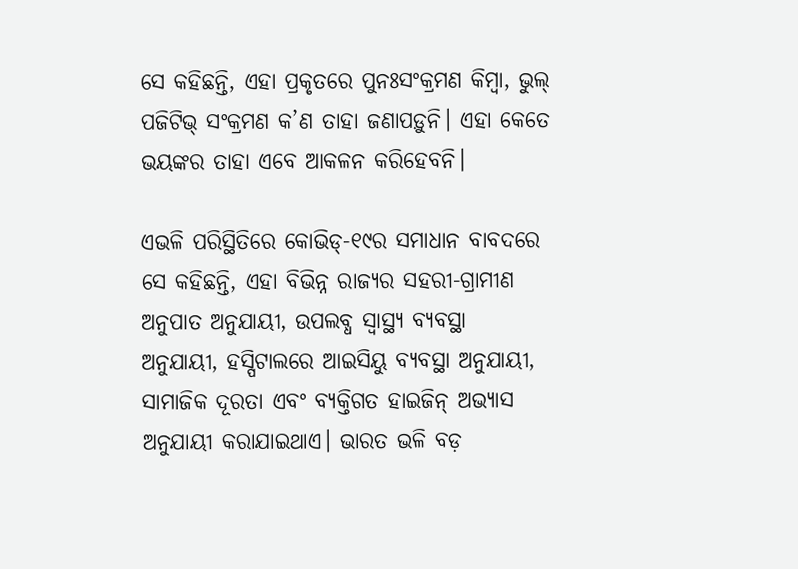ସେ କହିଛନ୍ତି, ଏହା ପ୍ରକୃତରେ ପୁନଃସଂକ୍ରମଣ କିମ୍ବା, ଭୁଲ୍ ପଜିଟିଭ୍ ସଂକ୍ରମଣ କ’ଣ ତାହା ଜଣାପଡ଼ୁନି। ଏହା କେତେ ଭୟଙ୍କର ତାହା ଏବେ ଆକଳନ କରିହେବନି।

ଏଭଳି ପରିସ୍ଥିତିରେ କୋଭିଡ୍‌-୧୯ର ସମାଧାନ ବାବଦରେ ସେ କହିଛନ୍ତି, ଏହା ବିଭିନ୍ନ ରାଜ୍ୟର ସହରୀ-ଗ୍ରାମୀଣ ଅନୁପାତ ଅନୁଯାୟୀ, ଉପଲବ୍ଧ ସ୍ୱାସ୍ଥ୍ୟ ବ୍ୟବସ୍ଥା ଅନୁଯାୟୀ, ହସ୍ପିଟାଲରେ ଆଇସିୟୁ ବ୍ୟବସ୍ଥା ଅନୁଯାୟୀ, ସାମାଜିକ ଦୂରତା ଏବଂ ବ୍ୟକ୍ତିଗତ ହାଇଜିନ୍‌ ଅଭ୍ୟାସ ଅନୁଯାୟୀ କରାଯାଇଥାଏ। ଭାରତ ଭଳି ବଡ଼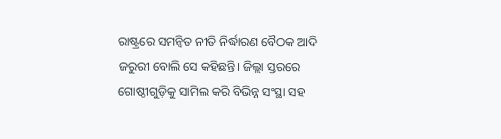ରାଷ୍ଟ୍ରରେ ସମନ୍ୱିତ ନୀତି ନିର୍ଦ୍ଧାରଣ ବୈଠକ ଆଦି ଜରୁରୀ ବୋଲି ସେ କହିଛନ୍ତି। ଜିଲ୍ଲା ସ୍ତରରେ ଗୋଷ୍ଠୀଗୁଡ଼ିକୁ ସାମିଲ କରି ବିଭିନ୍ନ ସଂସ୍ଥା ସହ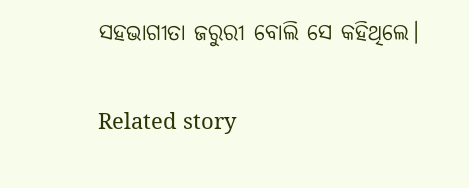ସହଭାଗୀତା ଜରୁରୀ ବୋଲି ସେ କହିଥିଲେ।

Related story